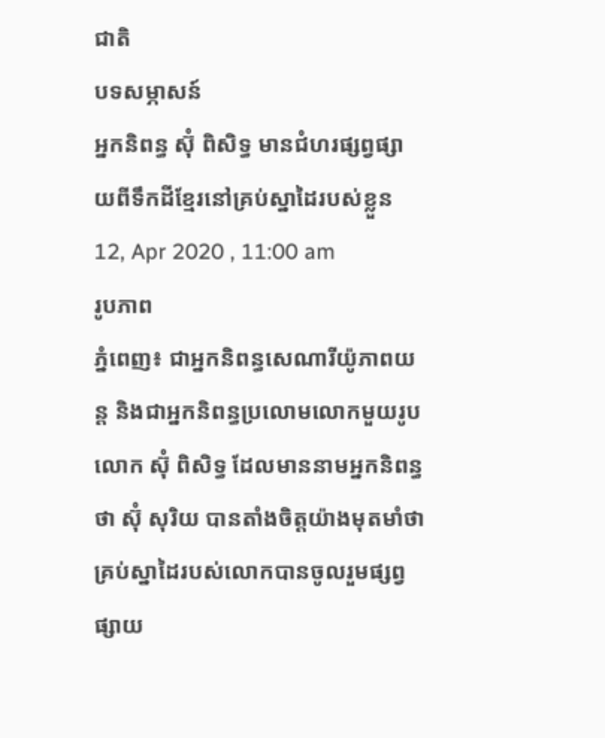ជាតិ
បទសម្ភាសន៍
អ្នកនិពន្ធ ស៊ុំ ពិសិទ្ធ មានជំហរផ្សព្វផ្សាយពីទឹកដីខ្មែរនៅគ្រប់ស្នាដៃរបស់ខ្លួន
12, Apr 2020 , 11:00 am
រូបភាព
ភ្នំពេញ៖ ជាអ្នកនិពន្ធសេណារីយ៉ូភាពយន្ត និងជាអ្នកនិពន្ធប្រលោមលោកមួយរូប លោក ស៊ុំ ពិសិទ្ធ ដែលមាននាមអ្នកនិពន្ធថា ស៊ុំ សុរិយ បានតាំងចិត្តយ៉ាងមុតមាំថា គ្រប់ស្នាដៃរបស់លោកបានចូលរួមផ្សព្វផ្សាយ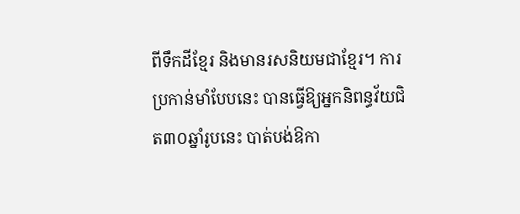ពីទឹកដីខ្មែរ និងមានរសនិយមជាខ្មែរ។ ការប្រកាន់មាំបែបនេះ បានធ្វើឱ្យអ្នកនិពន្ធវ័យជិត៣០ឆ្នាំរូបនេះ បាត់បង់ឱកា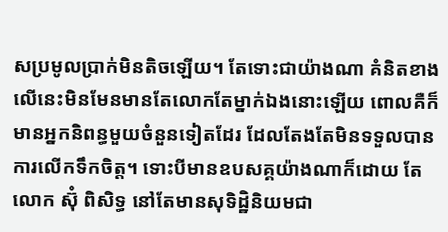សប្រមូលប្រាក់មិនតិចឡើយ។ តែទោះជាយ៉ាងណា គំនិតខាងលើនេះមិនមែនមានតែលោកតែម្នាក់ឯងនោះឡើយ ពោលគឺក៏មានអ្នកនិពន្ធមួយចំនួនទៀតដែរ ដែលតែងតែមិនទទួលបានការលើកទឹកចិត្ត។ ទោះបីមានឧបសគ្គយ៉ាងណាក៏ដោយ តែលោក ស៊ុំ ពិសិទ្ធ នៅតែមានសុទិដ្ឋិនិយមជា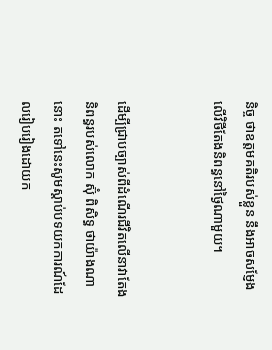និច្ច ថាឧត្តមគតិរបស់ខ្លួន នឹងអាចសម្ញែងលើវិថីតែងនិពន្ធនៅថ្ងៃណាមួយ។


ដើម្បីជ្រាបច្បាស់ពីដំណើរជីវិតលើនាវាតែងនិពន្ធរបស់លោក ស៊ុំ ពិសិទ្ធ ថាយ៉ាងណានោះ តទៅនេះសូមស្ដាប់បទយកការណ៍ដែលរៀបរៀងដោយក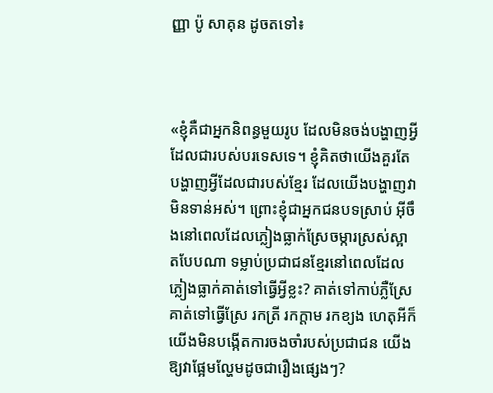ញ្ញា ប៉ូ សាគុន ដូចតទៅ៖



«ខ្ញុំគឺជាអ្នកនិពន្ធមួយរូប ដែលមិនចង់បង្ហាញអ្វីដែលជារបស់បរទេសទេ។ ខ្ញុំគិតថាយើងគួរតែបង្ហាញអ្វីដែលជារបស់ខ្មែរ ដែលយើងបង្ហាញវាមិនទាន់អស់។ ព្រោះខ្ញុំជាអ្នកជនបទស្រាប់ អ៊ីចឹងនៅពេលដែលភ្លៀងធ្លាក់ស្រែចម្ការស្រស់ស្អាតបែបណា ទម្លាប់ប្រជាជនខ្មែរនៅពេលដែលភ្លៀងធ្លាក់គាត់ទៅធ្វើអ្វីខ្លះ? គាត់ទៅកាប់ភ្លឺស្រែ គាត់ទៅធ្វើស្រែ រកត្រី រកក្ដាម រកខ្យង ហេតុអីក៏យើងមិនបង្កើតការចងចាំរបស់ប្រជាជន យើង ឱ្យវាផ្អែមល្ហែមដូចជារឿងផ្សេងៗ?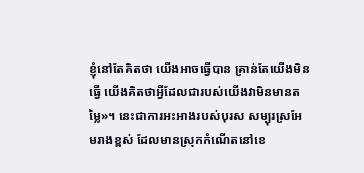ខ្ញុំនៅតែគិតថា យើងអាចធ្វើបាន គ្រាន់តែយើងមិនធ្វើ យើងគិតថាអ្វីដែលជារបស់យើងវាមិនមានតម្លៃ»។ នេះជាការអះអាងរបស់បុរស សម្បុរស្រអែមរាងខ្ពស់ ដែលមានស្រុកកំណើតនៅខេ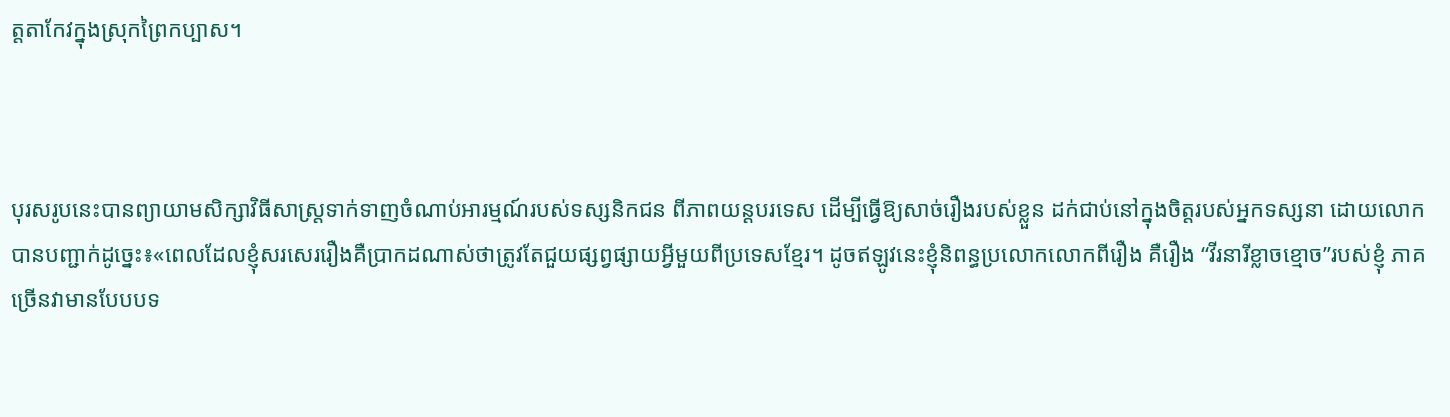ត្តតាកែវក្នុងស្រុកព្រៃកប្បាស។



បុរសរូបនេះបានព្យាយាមសិក្សាវិធីសាស្ត្រទាក់ទាញចំណាប់អារម្មណ៍របស់ទស្សនិកជន ពីភាពយន្តបរទេស ដើម្បីធ្វើឱ្យសាច់រឿងរបស់ខ្លួន ដក់ជាប់នៅក្នុងចិត្តរបស់អ្នកទស្សនា ដោយលោកបានបញ្ជាក់ដូច្នេះ៖«ពេលដែលខ្ញុំសរសេររឿងគឺប្រាកដណាស់ថាត្រូវតែជួយផ្សព្វផ្សាយអ្វីមួយពីប្រទេសខ្មែរ។ ដូចឥឡូវនេះខ្ញុំនិពន្ធប្រលោកលោកពីរឿង គឺរឿង “វីរនារីខ្លាចខ្មោច”របស់ខ្ញុំ ភាគច្រើនវាមានបែបបទ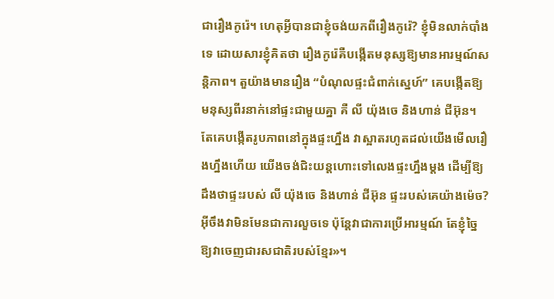ជារឿងកូរ៉េ។ ហេតុអ្វីបានជាខ្ញុំចង់យកពីរឿងកូរ៉េ? ខ្ញុំមិនលាក់បាំងទេ ដោយសារខ្ញុំគិតថា រឿងកូរ៉េគឺបង្កើតមនុស្សឱ្យមានអារម្មណ៍សន្តិភាព។ តួយ៉ាងមានរឿង “បំណុលផ្ទះជំពាក់ស្នេហ៍” គេបង្កើតឱ្យមនុស្សពីរនាក់នៅផ្ទះជាមួយគ្នា គឺ លី យ៉ុងចេ និងហាន់ ជីអ៊ុន។ តែគេបង្កើតរូបភាពនៅក្នុងផ្ទះហ្នឹង វាស្អាតរហូតដល់យើងមើលរឿងហ្នឹងហើយ យើងចង់ជិះយន្តហោះទៅលេងផ្ទះហ្នឹងម្ដង ដើម្បីឱ្យដឹងថាផ្ទះរបស់ លី យ៉ុងចេ និងហាន់ ជីអ៊ុន ផ្ទះរបស់គេយ៉ាងម៉េច? អ៊ីចឹងវាមិនមែនជាការលួចទេ ប៉ុន្ដែវាជាការប្រើអារម្មណ៍ តែខ្ញុំច្នៃឱ្យវាចេញជារសជាតិរបស់ខ្មែរ»។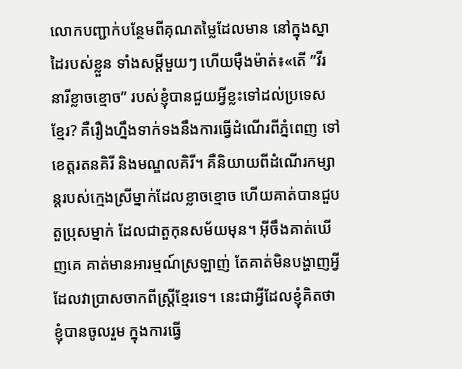លោកបញ្ជាក់បន្ថែមពីគុណតម្លៃដែលមាន នៅក្នុងស្នាដៃរបស់ខ្លួន ទាំងសម្ដីមួយៗ ហើយម៉ឺងម៉ាត់៖«តើ ”វីរនារីខ្លាចខ្មោច” របស់ខ្ញុំបានជួយអ្វីខ្លះទៅដល់ប្រទេសខ្មែរ? គឺរឿងហ្នឹងទាក់ទងនឹងការធ្វើដំណើរពីភ្នំពេញ ទៅខេត្តរតនគិរី និងមណ្ឌលគិរី។ គឺនិយាយពីដំណើរកម្សាន្តរបស់ក្មេងស្រីម្នាក់ដែលខ្លាចខ្មោច ហើយគាត់បានជួបតួប្រុសម្នាក់ ដែលជាតួកុនសម័យមុន។ អ៊ីចឹងគាត់ឃើញគេ គាត់មានអារម្មណ៍ស្រឡាញ់ តែគាត់មិនបង្ហាញអ្វីដែលវាប្រាសចាកពីស្ត្រីខ្មែរទេ។ នេះជាអ្វីដែលខ្ញុំគិតថាខ្ញុំបានចូលរួម ក្នុងការធ្វើ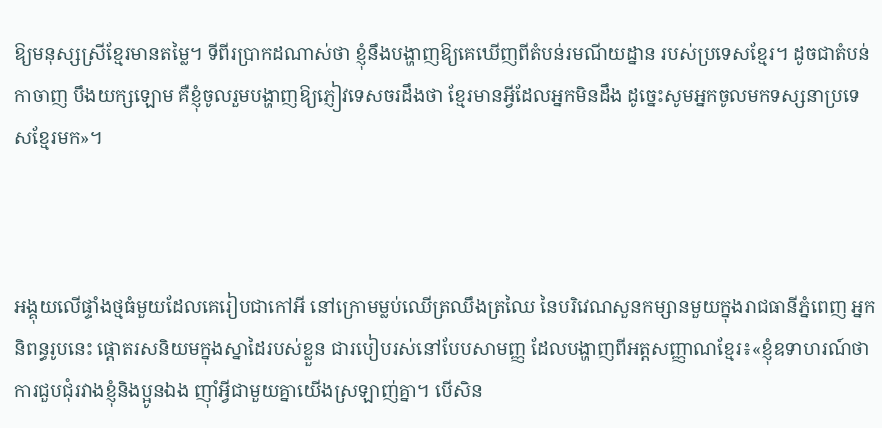ឱ្យមនុស្សស្រីខ្មែរមានតម្លៃ។ ទីពីរប្រាកដណាស់ថា ខ្ញុំនឹងបង្ហាញឱ្យគេឃើញពីតំបន់រមណីយដ្នាន របស់ប្រទេសខ្មែរ។ ដូចជាតំបន់កាចាញ បឹងយក្សឡោម គឺខ្ញុំចូលរួមបង្ហាញឱ្យភ្ញៀវទេសចរដឹងថា ខ្មែរមានអ្វីដែលអ្នកមិនដឹង ដូច្នេះសូមអ្នកចូលមកទស្សនាប្រទេសខ្មែរមក»។



អង្គុយលើផ្ទាំងថ្មធំមួយដែលគេរៀបជាកៅអី នៅក្រោមម្លប់ឈើត្រឈឹងត្រឈៃ នៃបរិវេណសួនកម្សានមួយក្នុងរាជធានីភ្នំពេញ អ្នកនិពន្ធរូបនេះ ផ្ដោតរសនិយមក្នុងស្នាដៃរបស់ខ្លួន ជារបៀបរស់នៅបែបសាមញ្ញ ដែលបង្ហាញពីអត្តសញ្ញាណខ្មែរ៖«ខ្ញុំឧទាហរណ៍ថា ការជួបជុំរវាងខ្ញុំនិងប្អូនឯង ញ៉ាំអ្វីជាមួយគ្នាយើងស្រឡាញ់គ្នា។ បើសិន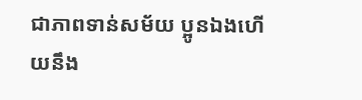ជាភាពទាន់សម័យ ប្អូនឯងហើយនឹង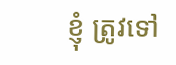ខ្ញុំ ត្រូវទៅ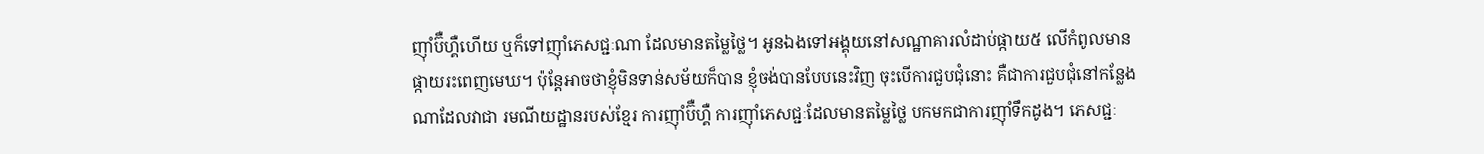ញ៉ាំប៊ឺហ្គឺហើយ ឬក៏ទៅញ៉ាំភេសជ្ជៈណា ដែលមានតម្លៃថ្លៃ។ អូនឯងទៅអង្គុយនៅសណ្ឋាគារលំដាប់ផ្កាយ៥ លើកំពូលមានផ្កាយរះពេញមេឃ។ ប៉ុន្តែអាចថាខ្ញុំមិនទាន់សម័យក៏បាន ខ្ញុំចង់បានបែបនេះវិញ ចុះបើការជួបជុំនោះ គឺជាការជួបជុំនៅកន្លែងណាដែលវាជា រមណីយដ្ឋានរបស់ខ្មែរ ការញ៉ាំប៊ឺហ្គឺ ការញ៉ាំភេសជ្ជៈដែលមានតម្លៃថ្លៃ បកមកជាការញ៉ាំទឹកដូង។ ភេសជ្ជៈ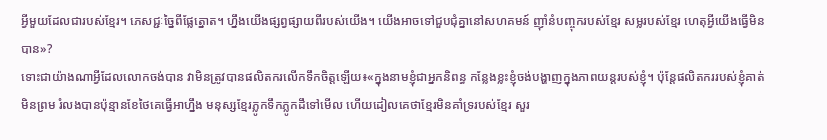អ្វីមួយដែលជារបស់ខ្មែរ។ ភេសជ្ជៈច្នៃពីផ្លែត្នោត។ ហ្នឹងយើងផ្សព្វផ្សាយពីរបស់យើង។ យើងអាចទៅជួបជុំគ្នានៅសហគមន៍ ញ៉ាំនំបញ្ចុករបស់ខ្មែរ សម្លរបស់ខ្មែរ ហេតុអ្វីយើងធ្វើមិនបាន»?
ទោះជាយ៉ាងណាអ្វីដែលលោកចង់បាន វាមិនត្រូវបានផលិតករលើកទឹកចិត្តឡើយ៖«ក្នុងនាមខ្ញុំជាអ្នកនិពន្ធ កន្លែងខ្លះខ្ញុំចង់បង្ហាញក្នុងភាពយន្តរបស់ខ្ញុំ។ ប៉ុន្តែផលិតកររបស់ខ្ញុំគាត់មិនព្រម រំលងបានប៉ុន្មានខែថៃគេធ្វើអាហ្នឹង មនុស្សខ្មែរភ្លូកទឹកភ្លូកដឹទៅមើល ហើយដៀលគេថាខ្មែរមិនគាំទ្ររបស់ខ្មែរ សួរ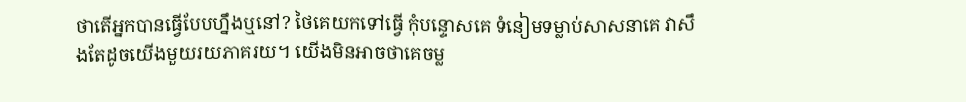ថាតើអ្នកបានធ្វើបែបហ្នឹងឬនៅ? ថៃគេយកទៅធ្វើ កុំបន្ទោសគេ ទំនៀមទម្លាប់សាសនាគេ វាសឹងតែដូចយើងមួយរយភាគរយ។ យើងមិនអាចថាគេចម្ល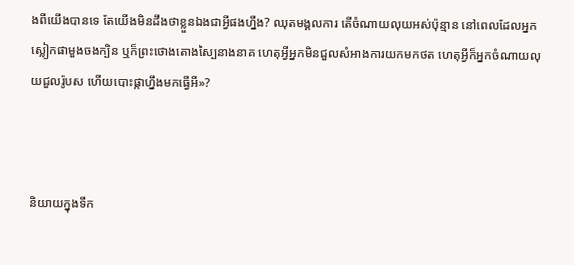ងពីយើងបានទេ តែយើងមិនដឹងថាខ្លួនឯងជាអ្វីផងហ្នឹង? ឈុតមង្គលការ តើចំណាយលុយអស់ប៉ុន្មាន នៅពេលដែលអ្នកស្លៀកផាមួងចងក្បិន ឬក៏ព្រះថោងតោងស្បៃនាងនាគ ហេតុអ្វីអ្នកមិនជួលសំអាងការយកមកថត ហេតុអ្វីក៏អ្នកចំណាយលុយជួលរ៉ូបស ហើយបោះផ្កាហ្នឹងមកធ្វើអី»?



និយាយក្នុងទឹក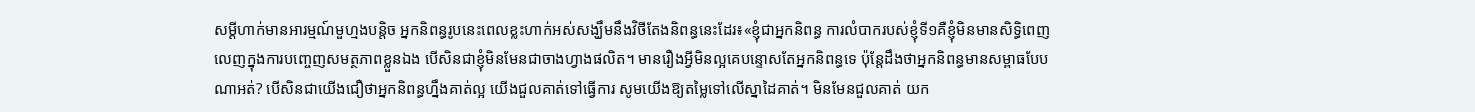សម្ដីហាក់មានអារម្មណ៍មួហ្មងបន្តិច អ្នកនិពន្ធរូបនេះពេលខ្លះហាក់អស់សង្ឃឹមនឹងវិថីតែងនិពន្ធនេះដែរ៖«ខ្ញុំជាអ្នកនិពន្ធ ការលំបាករបស់ខ្ញុំទី១គឺខ្ញុំមិនមានសិទ្ធិពេញលេញក្នុងការបញ្ចេញសមត្ថភាពខ្លួនឯង បើសិនជាខ្ញុំមិនមែនជាចាងហ្វាងផលិត។ មានរឿងអ្វីមិនល្អគេបន្ទោសតែអ្នកនិពន្ធទេ ប៉ុន្តែដឹងថាអ្នកនិពន្ធមានសម្ពាធបែបណាអត់? បើសិនជាយើងជឿថាអ្នកនិពន្ធហ្នឹងគាត់ល្អ យើងជួលគាត់ទៅធ្វើការ សូមយើងឱ្យតម្លៃទៅលើស្នាដៃគាត់។ មិនមែនជួលគាត់ យក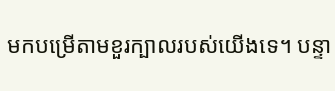មកបម្រើតាមខួរក្បាលរបស់យើងទេ។ បន្ទា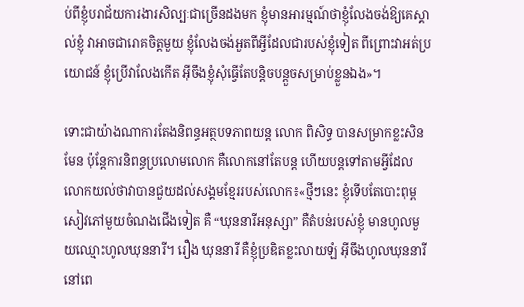ប់ពីខ្ញុំបរាជ័យការងារសិល្បៈជាច្រើនដងមក ខ្ញុំមានអារម្មណ៍ថាខ្ញុំលែងចង់ឱ្យគេស្គាល់ខ្ញុំ វាអាចជារោគចិត្តមួយ ខ្ញុំលែងចង់អួតពីអ្វីដែលជារបស់ខ្ញុំទៀត ពីព្រោះវាអត់ប្រយោជន៍ ខ្ញុំប្រើវាលែងកើត អ៊ីចឹងខ្ញុំសុំធ្វើតែបន្តិចបន្តួចសម្រាប់ខ្លួនឯង»។

ទោះជាយ៉ាងណាការតែងនិពន្ធអត្ថបទភាពយន្ត លោក ពិសិទ្ធ បានសម្រាកខ្លះសិនមែន ប៉ុន្តែការនិពន្ធប្រលោមលោក គឺលោកនៅតែបន្ត ហើយបន្តទៅតាមអ្វីដែលលោកយល់ថាវាបានជួយដល់សង្គមខ្មែររបស់លោក៖«ថ្មីៗនេះ ខ្ញុំទើបតែបោះពុម្ពសៀវភៅមួយចំណងជើងទៀត គឺ “ឃុននារីអនុស្សា” គឺតំបន់របស់ខ្ញុំ មានហូលមួយឈ្មោះហូលឃុននារី។ រឿង ឃុននារី គឺខ្ញុំប្រឌិតខ្លះលាយឡំ អ៊ីចឹងហូលឃុននារីនៅពេ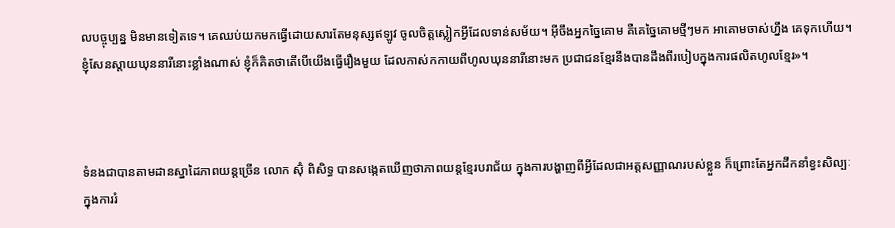លបច្ចុប្បន្ន មិនមានទៀតទេ។ គេឈប់យកមកធ្វើដោយសារតែមនុស្សឥឡូវ ចូលចិត្តស្លៀកអ្វីដែលទាន់សម័យ។ អ៊ីចឹងអ្នកច្នៃគោម គឺគេច្នៃគោមថ្មីៗមក អាគោមចាស់ហ្នឹង គេទុកហើយ។ ខ្ញុំសែនស្ដាយឃុននារីនោះខ្លាំងណាស់ ខ្ញុំក៏គិតថាតើបើយើងធ្វើរឿងមួយ ដែលកាស់កកាយពីហូលឃុននារីនោះមក ប្រជាជនខ្មែរនឹងបានដឹងពីរបៀបក្នុងការផលិតហូលខ្មែរ»។



ទំនងជាបានតាមដានស្នាដៃភាពយន្តច្រើន លោក ស៊ុំ ពិសិទ្ធ បានសង្កេតឃើញថាភាពយន្តខ្មែរបរាជ័យ ក្នុងការបង្ហាញពីអ្វីដែលជាអត្តសញ្ញាណរបស់ខ្លួន ក៏ព្រោះតែអ្នកដឹកនាំខ្វះសិល្បៈក្នុងការរំ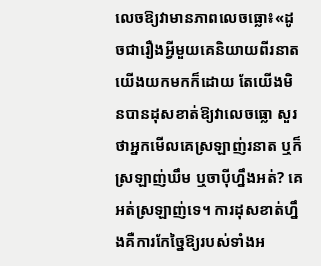លេចឱ្យវាមានភាពលេចធ្លោ៖«ដូចជារឿងអ្វីមួយគេនិយាយពីរនាត យើងយកមកក៏ដោយ តែយើងមិនបានដុសខាត់ឱ្យវាលេចធ្លោ សួរថាអ្នកមើលគេស្រឡាញ់រនាត ឬក៏ស្រឡាញ់ឃឹម ឬចាប៉ីហ្នឹងអត់? គេអត់ស្រឡាញ់ទេ។ ការដុសខាត់ហ្នឹងគឺការកែច្នៃឱ្យរបស់ទាំងអ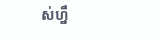ស់ហ្នឹ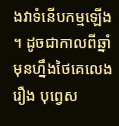ងវាទំនើបកម្មឡើង។ ដូចជាកាលពីឆ្នាំមុនហ្នឹងថៃគេលេងរឿង បុព្វេស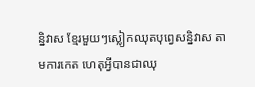ន្និវាស ខ្មែរមួយៗស្លៀកឈុតបុព្វេសន្និវាស តាមការកេត ហេតុអ្វីបានជាឈុ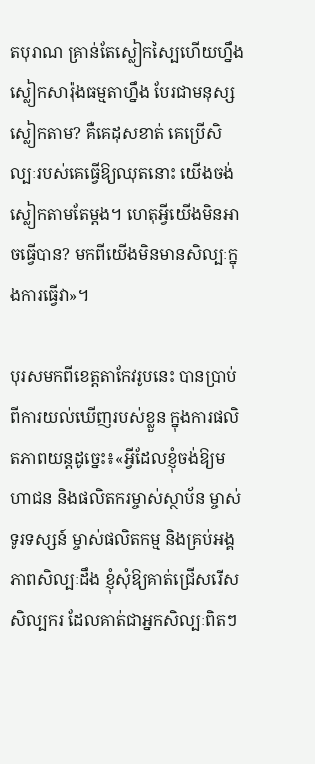តបុរាណ គ្រាន់តែស្លៀកស្បៃហើយហ្នឹងស្លៀកសារ៉ុងធម្មតាហ្នឹង បែរជាមនុស្សស្លៀកតាម? គឺគេដុសខាត់ គេប្រើសិល្បៈរបស់គេធ្វើឱ្យឈុតនោះ យើងចង់ស្លៀកតាមតែម្ដង។ ហេតុអ្វីយើងមិនអាចធ្វើបាន? មកពីយើងមិនមានសិល្បៈក្នុងការធ្វើវា»។

បុរសមកពីខេត្តតាកែវរូបនេះ បានប្រាប់ពីការយល់ឃើញរបស់ខ្លួន ក្នុងការផលិតភាពយន្តដូច្នេះ៖«អ្វីដែលខ្ញុំចង់ឱ្យមហាជន និងផលិតករម្ចាស់ស្ថាប័ន ម្ចាស់ទូរទស្សន៍ ម្ចាស់ផលិតកម្ម និងគ្រប់អង្គភាពសិល្បៈដឹង ខ្ញុំសុំឱ្យគាត់ជ្រើសរើសសិល្បករ ដែលគាត់ជាអ្នកសិល្បៈពិតៗ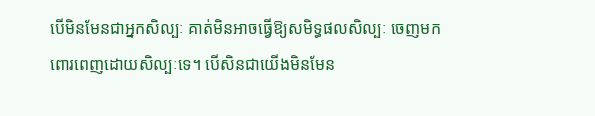បើមិនមែនជាអ្នកសិល្បៈ គាត់មិនអាចធ្វើឱ្យសមិទ្ធផលសិល្បៈ ចេញមកពោរពេញដោយសិល្បៈទេ។ បើសិនជាយើងមិនមែន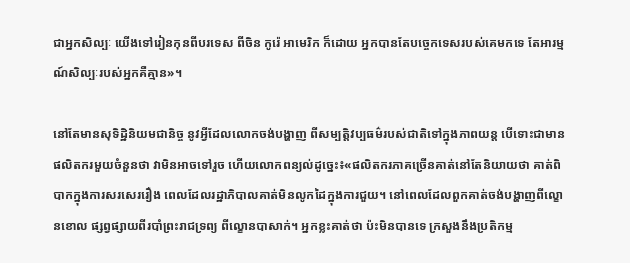ជាអ្នកសិល្បៈ យើងទៅរៀនកុនពីបរទេស ពីចិន កូរ៉េ អាមេរិក ក៏ដោយ អ្នកបានតែបច្ចេកទេសរបស់គេមកទេ តែអារម្មណ៍សិល្បៈរបស់អ្នកគឺគ្មាន»។

នៅតែមានសុទិដ្ឋិនិយមជានិច្ច នូវអ្វីដែលលោកចង់បង្ហាញ ពីសម្បត្តិវប្បធម៌របស់ជាតិទៅក្នុងភាពយន្ត បើទោះជាមានផលិតករមួយចំនួនថា វាមិនអាចទៅរួច ហើយលោកពន្យល់ដូច្នេះ៖«ផលិតករភាគច្រើនគាត់នៅតែនិយាយថា គាត់ពិបាកក្នុងការសរសេររឿង ពេលដែលរដ្ឋាភិបាលគាត់មិនលូកដៃក្នុងការជួយ។ នៅពេលដែលពួកគាត់ចង់បង្ហាញពីល្ខោនខោល ផ្សព្វផ្សាយពីរបាំព្រះរាជទ្រព្យ ពីល្ខោនបាសាក់។ អ្នកខ្លះគាត់ថា ប៉ះមិនបានទេ ក្រសួងនឹងប្រតិកម្ម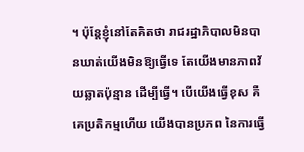។ ប៉ុន្តែខ្ញុំនៅតែគិតថា រាជរដ្ឋាភិបាលមិនបានឃាត់យើងមិនឱ្យធ្វើទេ តែយើងមានភាពវ័យឆ្លាតប៉ុន្មាន ដើម្បីធ្វើ។ បើយើងធ្វើខុស គឺគេប្រតិកម្មហើយ យើងបានប្រភព នៃការធ្វើ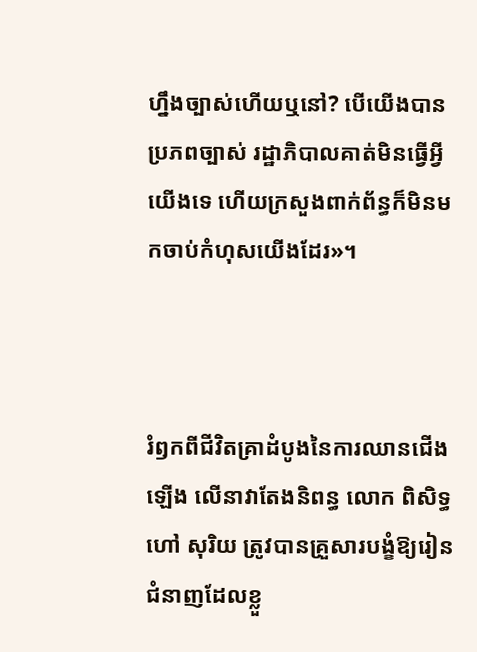ហ្នឹងច្បាស់ហើយឬនៅ? បើយើងបានប្រភពច្បាស់ រដ្ឋាភិបាលគាត់មិនធ្វើអ្វីយើងទេ ហើយក្រសួងពាក់ព័ន្ធក៏មិនមកចាប់កំហុសយើងដែរ»។



រំឭកពីជីវិតគ្រាដំបូងនៃការឈានជើងឡើង លើនាវាតែងនិពន្ធ លោក ពិសិទ្ធ ហៅ សុរិយ ត្រូវបានគ្រួសារបង្ខំឱ្យរៀនជំនាញដែលខ្លួ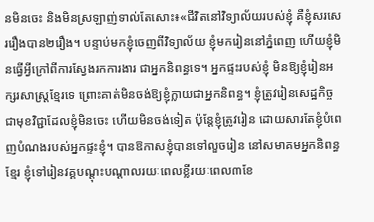នមិនចេះ និងមិនស្រឡាញ់ទាល់តែសោះ៖«ជីវិតនៅវិទ្យាល័យរបស់ខ្ញុំ គឺខ្ញុំសរសេររឿងបាន២រឿង។ បន្ទាប់មកខ្ញុំចេញពីវិទ្យាល័យ ខ្ញុំមករៀននៅភ្នំពេញ ហើយខ្ញុំមិនធ្វើអ្វីក្រៅពីការស្វែងរកការងារ ជាអ្នកនិពន្ធទេ។ អ្នកផ្ទះរបស់ខ្ញុំ មិនឱ្យខ្ញុំរៀនអក្សរសាស្ត្រខ្មែរទេ ព្រោះគាត់មិនចង់ឱ្យខ្ញុំក្លាយជាអ្នកនិពន្ធ។ ខ្ញុំត្រូវរៀនសេដ្ឋកិច្ច ជាមុខវិជ្ជាដែលខ្ញុំមិនចេះ ហើយមិនចង់ទៀត ប៉ុន្តែខ្ញុំត្រូវរៀន ដោយសារតែខ្ញុំបំពេញបំណងរបស់អ្នកផ្ទះខ្ញុំ។ បានឱកាសខ្ញុំបានទៅលួចរៀន នៅសមាគមអ្នកនិពន្ធខ្មែរ ខ្ញុំទៅរៀនវគ្គបណ្ដុះបណ្ដាលរយៈពេលខ្លីរយៈពេល៣ខែ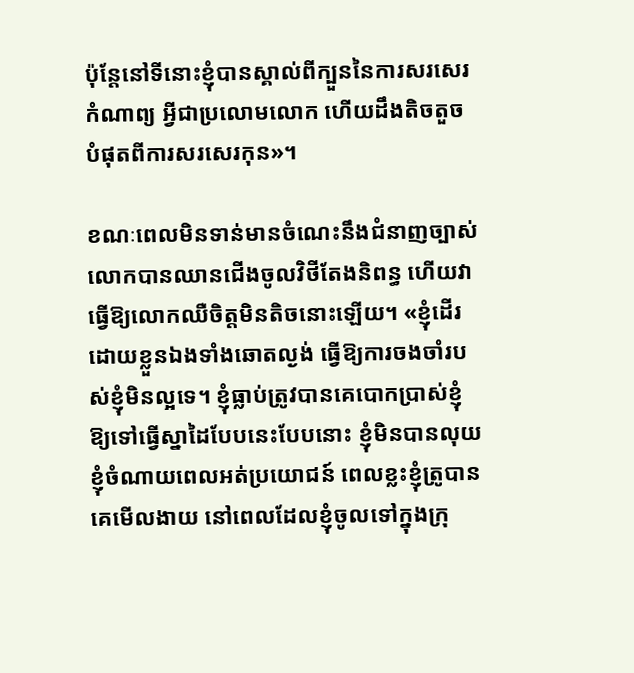ប៉ុន្តែនៅទីនោះខ្ញុំបានស្គាល់ពីក្បួននៃការសរសេរកំណាព្យ អ្វីជាប្រលោមលោក ហើយដឹងតិចតួចបំផុតពីការសរសេរកុន»។

ខណៈពេលមិនទាន់មានចំណេះនឹងជំនាញច្បាស់ លោកបានឈានជើងចូលវិថីតែងនិពន្ធ ហើយវាធ្វើឱ្យលោកឈឺចិត្តមិនតិចនោះឡើយ។ «ខ្ញុំដើរដោយខ្លួនឯងទាំងឆោតល្ងង់ ធ្វើឱ្យការចងចាំរបស់ខ្ញុំមិនល្អទេ។ ខ្ញុំធ្លាប់ត្រូវបានគេបោកប្រាស់ខ្ញុំ ឱ្យទៅធ្វើស្នាដៃបែបនេះបែបនោះ ខ្ញុំមិនបានលុយ ខ្ញុំចំណាយពេលអត់ប្រយោជន៍ ពេលខ្លះខ្ញុំត្រូបានគេមើលងាយ នៅពេលដែលខ្ញុំចូលទៅក្នុងក្រុ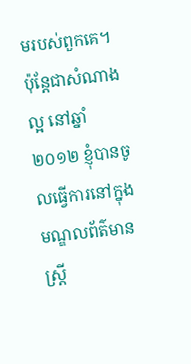មរបស់ពួកគេ។ ប៉ុន្តែជាសំណាងល្អ នៅឆ្នាំ២០១២ ខ្ញុំបានចូលធ្វើការនៅក្នុងមណ្ឌលព័ត៌មានស្ត្រី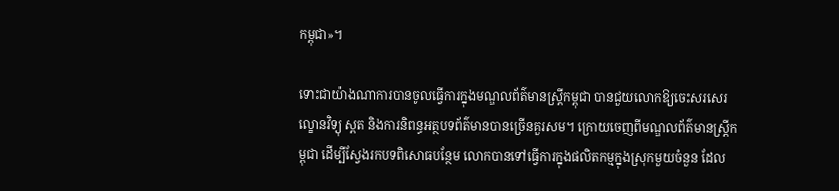កម្ពុជា»។

ទោះជាយ៉ាងណាការបានចូលធ្វើការក្នុងមណ្ឌលព័ត៌មានស្ត្រីកម្ពុជា បានជួយលោកឱ្យចេះសរសេរល្ខោនវិទ្យុ ស្ពត និងការនិពន្ធអត្ថបទព័ត៌មានបានច្រើនគួរសម។ ក្រោយចេញពីមណ្ឌលព័ត៌មានស្ត្រីកម្ពុជា ដើម្បីស្វែងរកបទពិសោធបន្ថែម លោកបានទៅធ្វើការក្នុងផលិតកម្មក្នុងស្រុកមួយចំនួន ដែល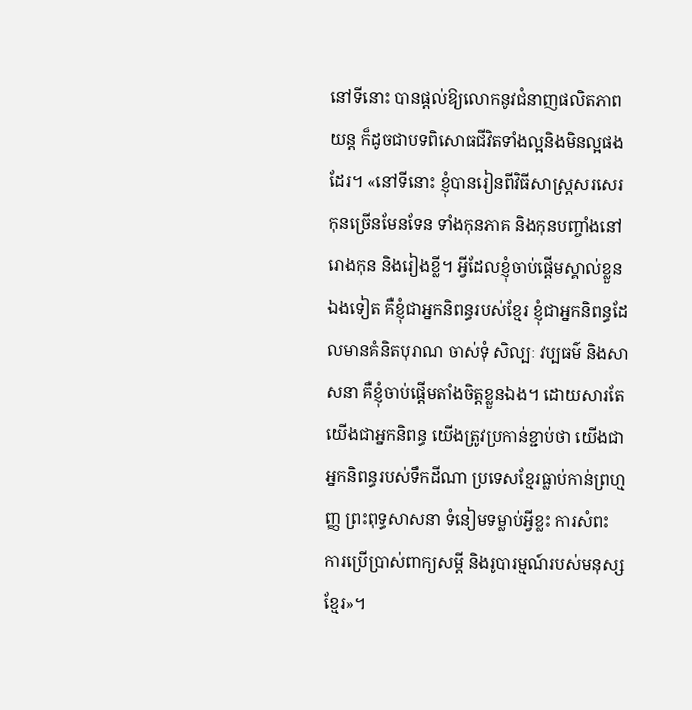នៅទីនោះ បានផ្ដល់ឱ្យលោកនូវជំនាញផលិតភាពយន្ត ក៏ដូចជាបទពិសោធជីវិតទាំងល្អនិងមិនល្អផងដែរ។ «នៅទីនោះ ខ្ញុំបានរៀនពីវិធីសាស្ត្រសរសេរកុនច្រើនមែនទែន ទាំងកុនភាគ និងកុនបញ្ចាំងនៅរោងកុន និងរៀងខ្លី។ អ្វីដែលខ្ញុំចាប់ផ្ដើមស្គាល់ខ្លួនឯងទៀត គឺខ្ញុំជាអ្នកនិពន្ធរបស់ខ្មែរ ខ្ញុំជាអ្នកនិពន្ធដែលមានគំនិតបុរាណ ចាស់ទុំ សិល្បៈ វប្បធម៌ និងសាសនា គឺខ្ញុំចាប់ផ្ដើមតាំងចិត្តខ្លួនឯង។ ដោយសារតែយើងជាអ្នកនិពន្ធ យើងត្រូវប្រកាន់ខ្ជាប់ថា យើងជាអ្នកនិពន្ធរបស់ទឹកដីណា ប្រទេសខ្មែរធ្លាប់កាន់ព្រហ្មញ្ញ ព្រះពុទ្ធសាសនា ទំនៀមទម្លាប់អ្វីខ្លះ ការសំពះ ការប្រើប្រាស់ពាក្យសម្ដី និងរូបារម្មណ៍របស់មនុស្សខ្មែរ»។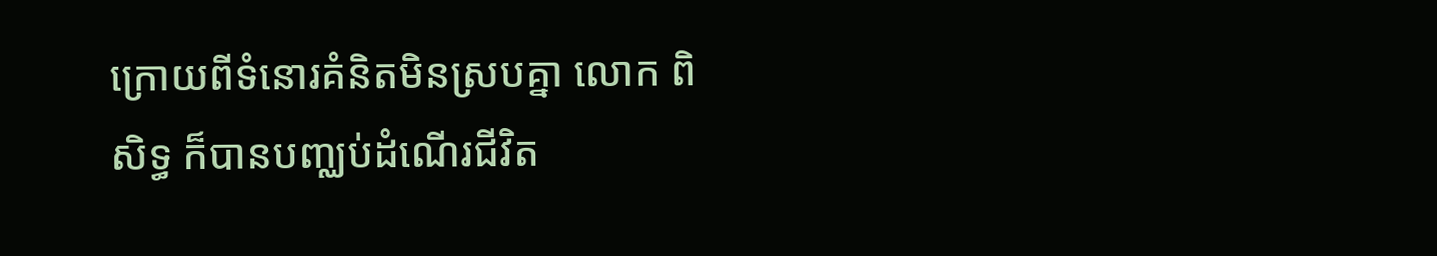ក្រោយពីទំនោរគំនិតមិនស្របគ្នា លោក ពិសិទ្ធ ក៏បានបញ្ឈប់ដំណើរជីវិត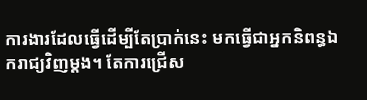ការងារដែលធ្វើដើម្បីតែប្រាក់នេះ មកធ្វើជាអ្នកនិពន្ធឯករាជ្យវិញម្ដង។ តែការជ្រើស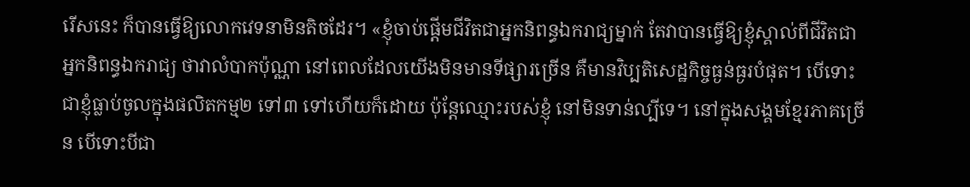រើសនេះ ក៏បានធ្វើឱ្យលោកវេទនាមិនតិចដែរ។ «ខ្ញុំចាប់ផ្ដើមជីវិតជាអ្នកនិពន្ធឯករាជ្យម្នាក់ តែវាបានធ្វើឱ្យខ្ញុំស្គាល់ពីជីវិតជាអ្នកនិពន្ធឯករាជ្យ ថាវាលំបាកប៉ុណ្ណា នៅពេលដែលយើងមិនមានទីផ្សារច្រើន គឺមានវិប្បតិសេដ្ឋកិច្ចធ្ងន់ធ្ងរបំផុត។ បើទោះជាខ្ញុំធ្លាប់ចូលក្នុងផលិតកម្ម២ ទៅ៣ ទៅហើយក៏ដោយ ប៉ុន្តែឈ្មោះរបស់ខ្ញុំ នៅមិនទាន់ល្បីទេ។ នៅក្នុងសង្គមខ្មែរភាគច្រើន បើទោះបីជា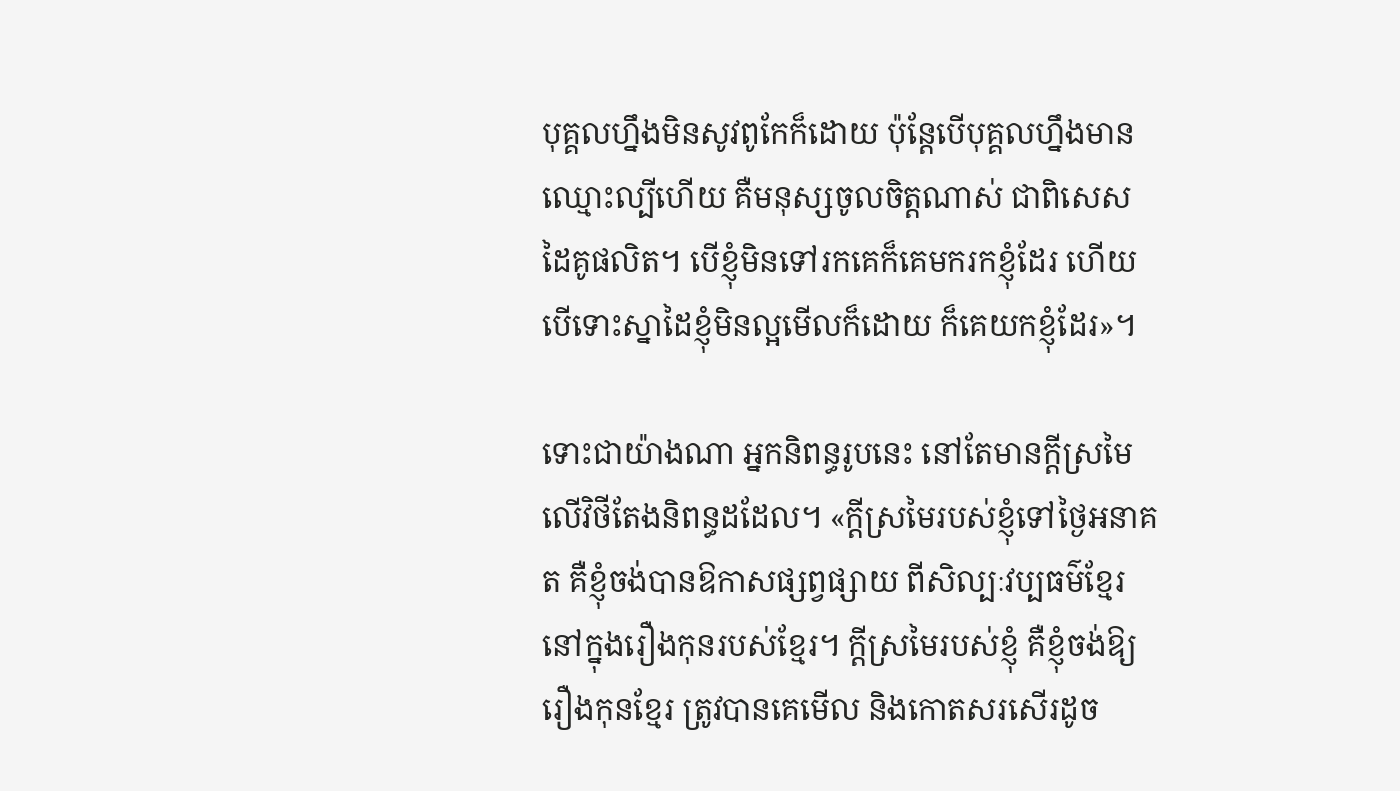បុគ្គលហ្នឹងមិនសូវពូកែក៏ដោយ ប៉ុន្តែបើបុគ្គលហ្នឹងមានឈ្មោះល្បីហើយ គឺមនុស្សចូលចិត្តណាស់ ជាពិសេសដៃគូផលិត។ បើខ្ញុំមិនទៅរកគេក៏គេមករកខ្ញុំដែរ ហើយបើទោះស្នាដៃខ្ញុំមិនល្អមើលក៏ដោយ ក៏គេយកខ្ញុំដែរ»។

ទោះជាយ៉ាងណា អ្នកនិពន្ធរូបនេះ នៅតែមានក្ដីស្រមៃ លើវិថីតែងនិពន្ធដដែល។ «ក្ដីស្រមៃរបស់ខ្ញុំទៅថ្ងៃអនាគត គឺខ្ញុំចង់បានឱកាសផ្សព្វផ្សាយ ពីសិល្បៈវប្បធម៌ខ្មែរ នៅក្នុងរឿងកុនរបស់ខ្មែរ។ ក្ដីស្រមៃរបស់ខ្ញុំ គឺខ្ញុំចង់ឱ្យរឿងកុនខ្មែរ ត្រូវបានគេមើល និងកោតសរសើរដូច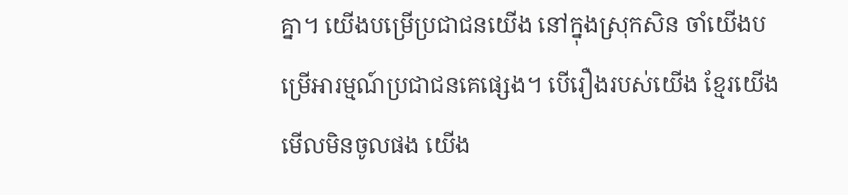គ្នា។ យើងបម្រើប្រជាជនយើង នៅក្នុងស្រុកសិន ចាំយើងបម្រើអារម្មណ៍ប្រជាជនគេផ្សេង។ បើរឿងរបស់យើង ខ្មែរយើងមើលមិនចូលផង យើង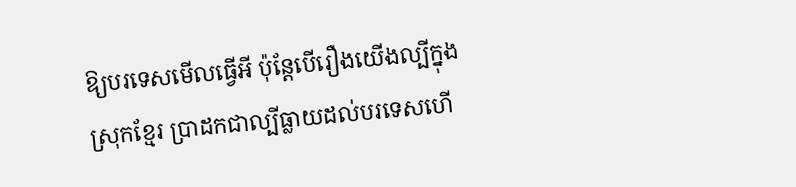ឱ្យបរទេសមើលធ្វើអី ប៉ុន្តែបើរឿងយើងល្បីក្នុងស្រុកខ្មែរ ប្រាដកជាល្បីធ្លាយដល់បរទេសហើ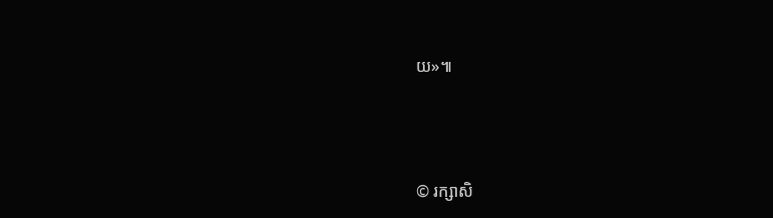យ»៕




© រក្សាសិ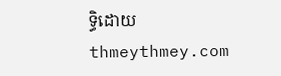ទ្ធិដោយ thmeythmey.com